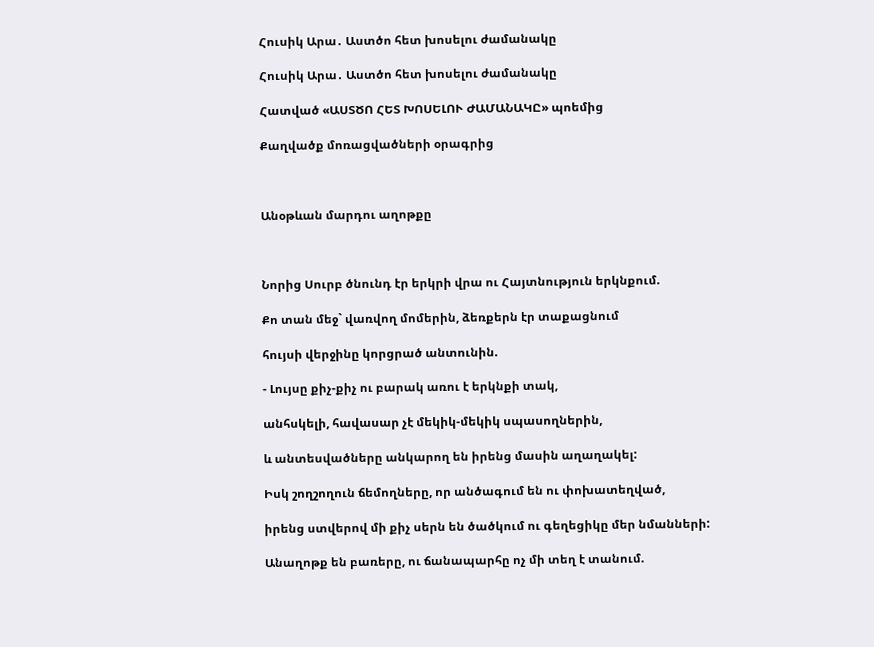Հուսիկ Արա․ Աստծո հետ խոսելու ժամանակը

Հուսիկ Արա․ Աստծո հետ խոսելու ժամանակը

Հատված «ԱՍՏԾՈ ՀԵՏ ԽՈՍԵԼՈՒ ԺԱՄԱՆԱԿԸ» պոեմից

Քաղվածք մոռացվածների օրագրից



Անօթևան մարդու աղոթքը



Նորից Սուրբ ծնունդ էր երկրի վրա ու Հայտնություն երկնքում.

Քո տան մեջ` վառվող մոմերին, ձեռքերն էր տաքացնում

հույսի վերջինը կորցրած անտունին.

- Լույսը քիչ-քիչ ու բարակ առու է երկնքի տակ,

անհսկելի, հավասար չէ մեկիկ-մեկիկ սպասողներին,

և անտեսվածները անկարող են իրենց մասին աղաղակել:

Իսկ շողշողուն ճեմողները, որ անծագում են ու փոխատեղված,

իրենց ստվերով մի քիչ սերն են ծածկում ու գեղեցիկը մեր նմանների:

Անաղոթք են բառերը, ու ճանապարհը ոչ մի տեղ է տանում.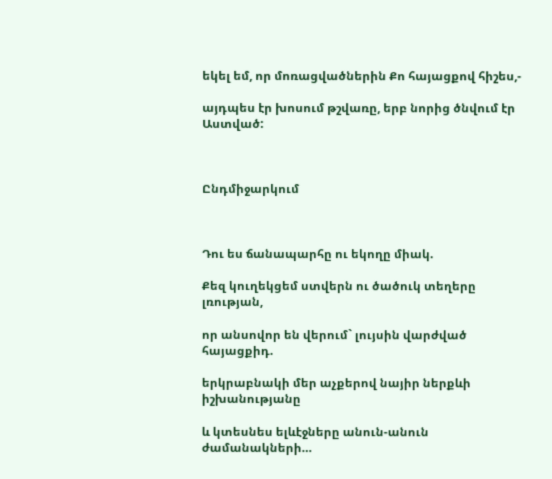եկել եմ, որ մոռացվածներին Քո հայացքով հիշես,-

այդպես էր խոսում թշվառը, երբ նորից ծնվում էր Աստված:



Ընդմիջարկում



Դու ես ճանապարհը ու եկողը միակ.

Քեզ կուղեկցեմ ստվերն ու ծածուկ տեղերը լռության,

որ անսովոր են վերում` լույսին վարժված հայացքիդ.

երկրաբնակի մեր աչքերով նայիր ներքևի իշխանությանը

և կտեսնես ելևէջները անուն-անուն ժամանակների…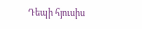Դեպի հյուսիս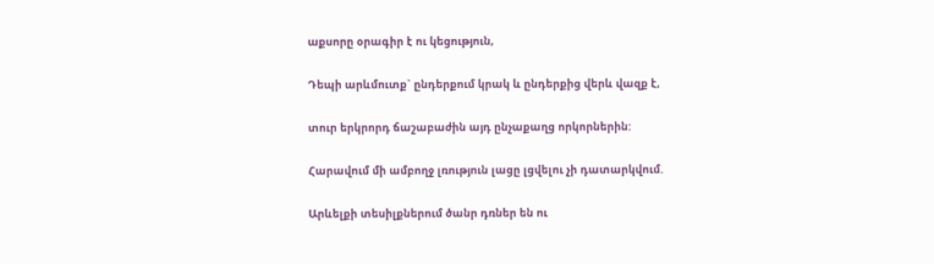աքսորը օրագիր է ու կեցություն,

Դեպի արևմուտք` ընդերքում կրակ և ընդերքից վերև վազք է,

տուր երկրորդ ճաշաբաժին այդ ընչաքաղց որկորներին:

Հարավում մի ամբողջ լռություն լացը լցվելու չի դատարկվում.

Արևելքի տեսիլքներում ծանր դռներ են ու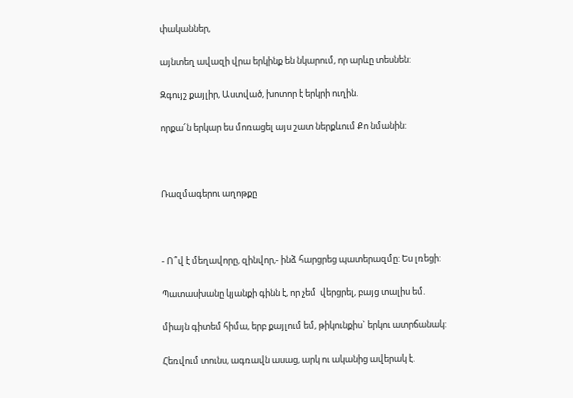փականներ,

այնտեղ ավազի վրա երկինք են նկարում, որ արևը տեսնեն:

Զգույշ քայլիր, Աստված, խոտոր է երկրի ուղին.

որքա՜ն երկար ես մոռացել այս շատ ներքևում Քո նմանին:



Ռազմագերու աղոթքը



- Ո՞վ է մեղավորը, զինվոր,- ինձ հարցրեց պատերազմը: Ես լռեցի:

Պատասխանը կյանքի գինն է, որ չեմ  վերցրել, բայց տալիս եմ.

միայն գիտեմ հիմա, երբ քայլում եմ, թիկունքիս` երկու ատրճանակ:

Հեռվում տունս, ագռավն ասաց, արկ ու ականից ավերակ է.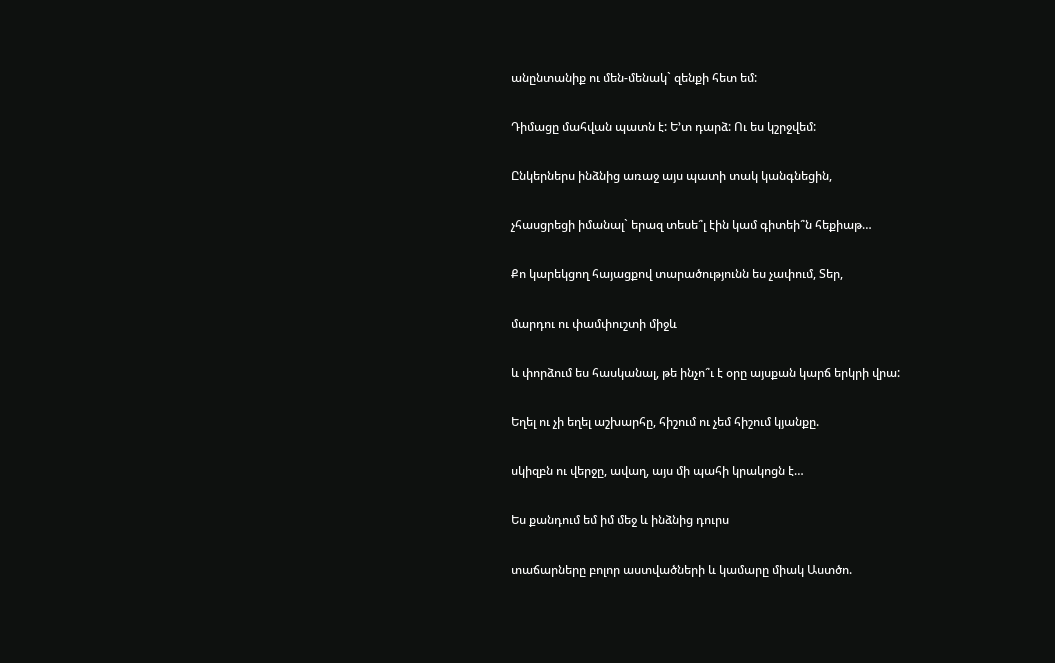անընտանիք ու մեն-մենակ` զենքի հետ եմ:

Դիմացը մահվան պատն է: Ե’տ դարձ: Ու ես կշրջվեմ:

Ընկերներս ինձնից առաջ այս պատի տակ կանգնեցին,

չհասցրեցի իմանալ` երազ տեսե՞լ էին կամ գիտեի՞ն հեքիաթ…

Քո կարեկցող հայացքով տարածությունն ես չափում, Տեր,

մարդու ու փամփուշտի միջև

և փորձում ես հասկանալ, թե ինչո՞ւ է օրը այսքան կարճ երկրի վրա:

Եղել ու չի եղել աշխարհը, հիշում ու չեմ հիշում կյանքը.

սկիզբն ու վերջը, ավաղ, այս մի պահի կրակոցն է…

Ես քանդում եմ իմ մեջ և ինձնից դուրս

տաճարները բոլոր աստվածների և կամարը միակ Աստծո.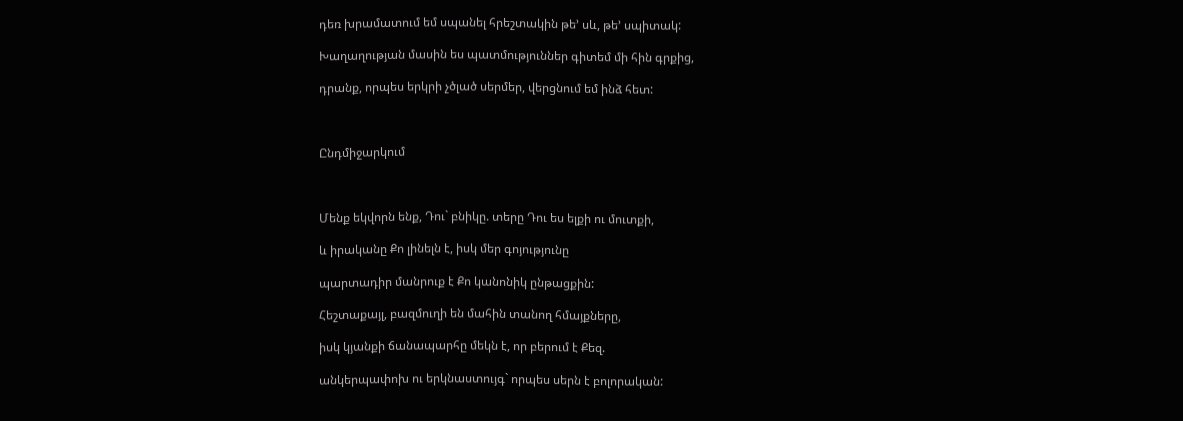դեռ խրամատում եմ սպանել հրեշտակին թե’ սև, թե’ սպիտակ:

Խաղաղության մասին ես պատմություններ գիտեմ մի հին գրքից,

դրանք, որպես երկրի չծլած սերմեր, վերցնում եմ ինձ հետ:



Ընդմիջարկում



Մենք եկվորն ենք, Դու` բնիկը. տերը Դու ես ելքի ու մուտքի,

և իրականը Քո լինելն է, իսկ մեր գոյությունը

պարտադիր մանրուք է Քո կանոնիկ ընթացքին:

Հեշտաքայլ, բազմուղի են մահին տանող հմայքները,

իսկ կյանքի ճանապարհը մեկն է, որ բերում է Քեզ.

անկերպափոխ ու երկնաստույգ` որպես սերն է բոլորական: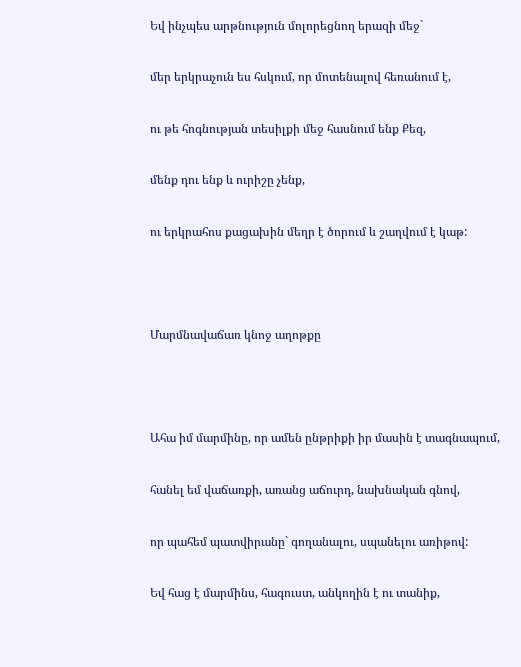Եվ ինչպես արթնություն մոլորեցնող երազի մեջ`

մեր երկրաչուն ես հսկում, որ մոտենալով հեռանում է,

ու թե հոգնության տեսիլքի մեջ հասնում ենք Քեզ,

մենք դու ենք և ուրիշը չենք,

ու երկրահոս քացախին մեղր է ծորում և շաղվում է կաթ:



Մարմնավաճառ կնոջ աղոթքը



Ահա իմ մարմինը, որ ամեն ընթրիքի իր մասին է տագնապում,

հանել եմ վաճառքի, առանց աճուրդ, նախնական գնով,

որ պահեմ պատվիրանը` գողանալու, սպանելու առիթով:

Եվ հաց է մարմինս, հագուստ, անկողին է ու տանիք,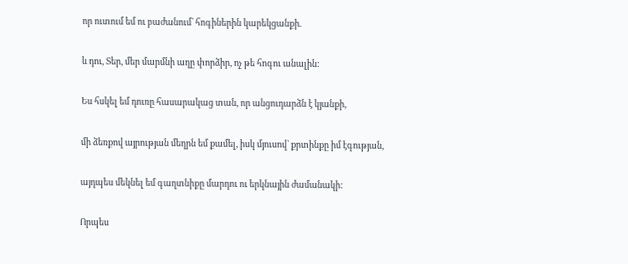որ ուտում եմ ու բաժանում` հոգիներին կարեկցանքի.

և դու, Տեր, մեր մարմնի աղը փորձիր, ոչ թե հոգու անալին:

Ես հսկել եմ դուռը հասարակաց տան, որ անցուդարձն է կյանքի,

մի ձեռքով այրության մեղրն եմ քամել, իսկ մյուսով` քրտինքը իմ էգության,

այդպես մեկնել եմ գաղտնիքը մարդու ու երկնային ժամանակի:

Որպես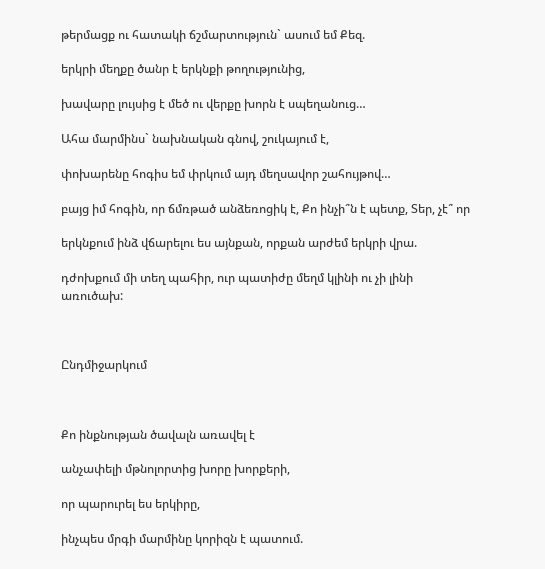թերմացք ու հատակի ճշմարտություն` ասում եմ Քեզ.

երկրի մեղքը ծանր է երկնքի թողությունից,

խավարը լույսից է մեծ ու վերքը խորն է սպեղանուց…

Ահա մարմինս` նախնական գնով, շուկայում է,

փոխարենը հոգիս եմ փրկում այդ մեղսավոր շահույթով…

բայց իմ հոգին, որ ճմռթած անձեռոցիկ է, Քո ինչի՞ն է պետք, Տեր, չէ՞ որ

երկնքում ինձ վճարելու ես այնքան, որքան արժեմ երկրի վրա.

դժոխքում մի տեղ պահիր, ուր պատիժը մեղմ կլինի ու չի լինի առուծախ:



Ընդմիջարկում



Քո ինքնության ծավալն առավել է

անչափելի մթնոլորտից խորը խորքերի,

որ պարուրել ես երկիրը,

ինչպես մրգի մարմինը կորիզն է պատում.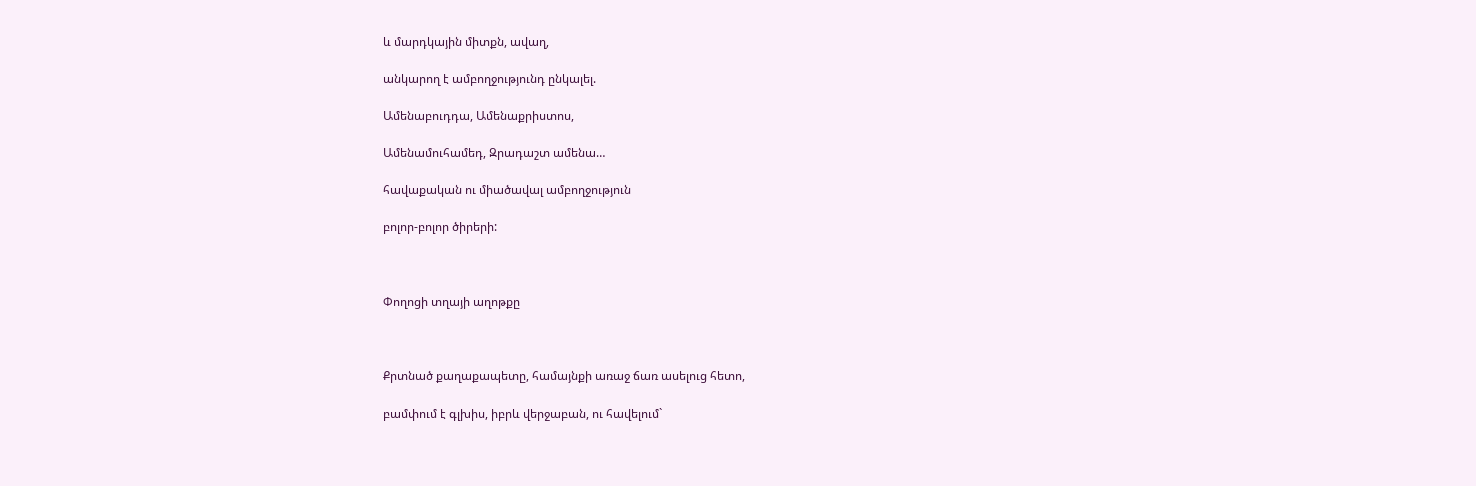և մարդկային միտքն, ավաղ,

անկարող է ամբողջությունդ ընկալել.

Ամենաբուդդա, Ամենաքրիստոս,

Ամենամուհամեդ, Զրադաշտ ամենա…

հավաքական ու միածավալ ամբողջություն

բոլոր-բոլոր ծիրերի:



Փողոցի տղայի աղոթքը



Քրտնած քաղաքապետը, համայնքի առաջ ճառ ասելուց հետո,

բամփում է գլխիս, իբրև վերջաբան, ու հավելում`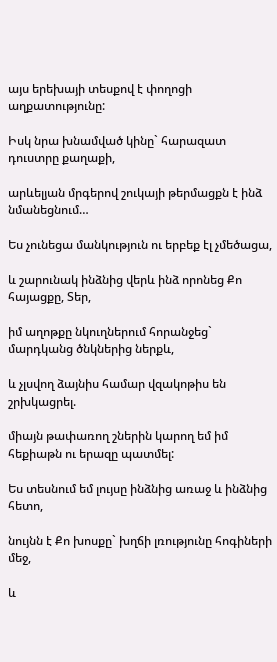այս երեխայի տեսքով է փողոցի աղքատությունը:

Իսկ նրա խնամված կինը` հարազատ դուստրը քաղաքի,

արևելյան մրգերով շուկայի թերմացքն է ինձ նմանեցնում…

Ես չունեցա մանկություն ու երբեք էլ չմեծացա,

և շարունակ ինձնից վերև ինձ որոնեց Քո հայացքը, Տեր,

իմ աղոթքը նկուղներում հորանջեց` մարդկանց ծնկներից ներքև,

և չլսվող ձայնիս համար վզակոթիս են շրխկացրել.

միայն թափառող շներին կարող եմ իմ հեքիաթն ու երազը պատմել:

Ես տեսնում եմ լույսը ինձնից առաջ և ինձնից հետո,

նույնն է Քո խոսքը` խղճի լռությունը հոգիների մեջ,

և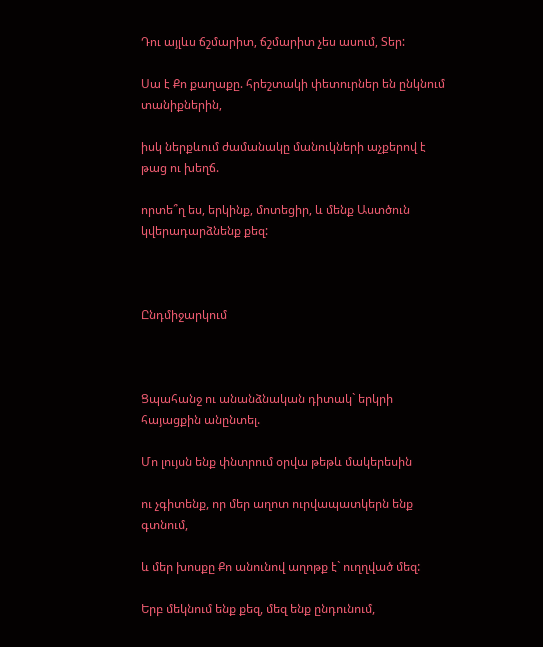Դու այլևս ճշմարիտ, ճշմարիտ չես ասում, Տեր:

Սա է Քո քաղաքը. հրեշտակի փետուրներ են ընկնում տանիքներին,

իսկ ներքևում ժամանակը մանուկների աչքերով է թաց ու խեղճ.

որտե՞ղ ես, երկինք, մոտեցիր, և մենք Աստծուն կվերադարձնենք քեզ:



Ընդմիջարկում



Ցպահանջ ու անանձնական դիտակ` երկրի հայացքին անընտել.

Մո լույսն ենք փնտրում օրվա թեթև մակերեսին

ու չգիտենք, որ մեր աղոտ ուրվապատկերն ենք գտնում,

և մեր խոսքը Քո անունով աղոթք է` ուղղված մեզ:

Երբ մեկնում ենք քեզ, մեզ ենք ընդունում,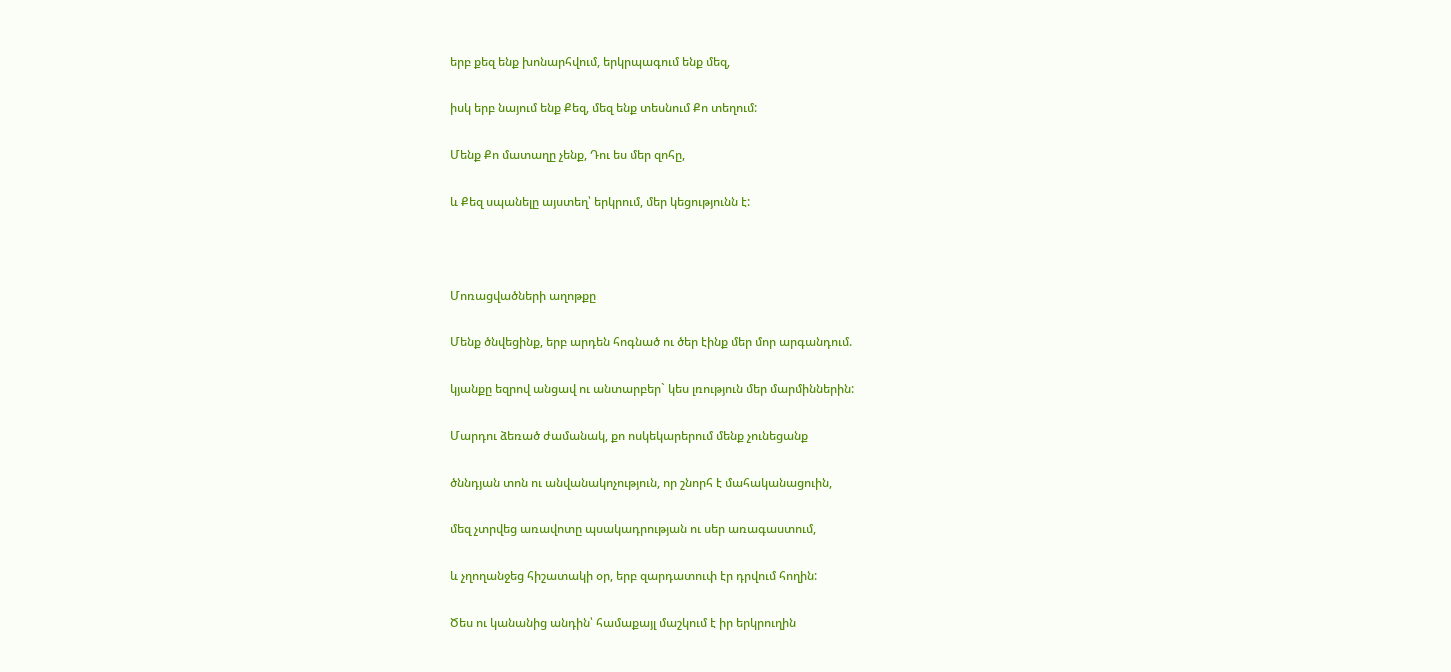երբ քեզ ենք խոնարհվում, երկրպագում ենք մեզ,

իսկ երբ նայում ենք Քեզ, մեզ ենք տեսնում Քո տեղում:

Մենք Քո մատաղը չենք, Դու ես մեր զոհը,

և Քեզ սպանելը այստեղ՝ երկրում, մեր կեցությունն է:



Մոռացվածների աղոթքը

Մենք ծնվեցինք, երբ արդեն հոգնած ու ծեր էինք մեր մոր արգանդում.

կյանքը եզրով անցավ ու անտարբեր` կես լռություն մեր մարմիններին:

Մարդու ձեռած ժամանակ, քո ոսկեկարերում մենք չունեցանք

ծննդյան տոն ու անվանակոչություն, որ շնորհ է մահականացուին,

մեզ չտրվեց առավոտը պսակադրության ու սեր առագաստում,

և չղողանջեց հիշատակի օր, երբ զարդատուփ էր դրվում հողին:

Ծես ու կանանից անդին՝ համաքայլ մաշկում է իր երկրուղին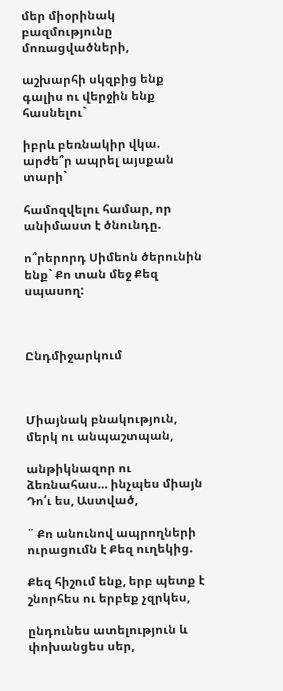մեր միօրինակ բազմությունը մոռացվածների,

աշխարհի սկզբից ենք գալիս ու վերջին ենք հասնելու`

իբրև բեռնակիր վկա. արժե՞ր ապրել այսքան տարի`

համոզվելու համար, որ անիմաստ է ծնունդը.

ո՞րերորդ Սիմեոն ծերունին ենք` Քո տան մեջ Քեզ սպասող:



Ընդմիջարկում



Միայնակ բնակություն, մերկ ու անպաշտպան,

անթիկնազոր ու ձեռնահաս… ինչպես միայն Դո՛ւ ես, Աստված,

¨ Քո անունով ապրողների ուրացումն է Քեզ ուղեկից.

Քեզ հիշում ենք, երբ պետք է շնորհես ու երբեք չզրկես,

ընդունես ատելություն և փոխանցես սեր,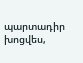պարտադիր խոցվես,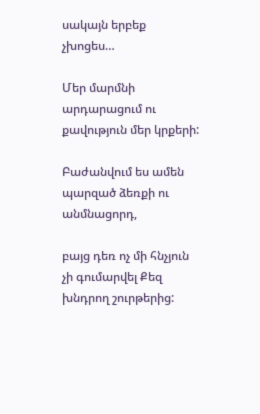սակայն երբեք չխոցես…

Մեր մարմնի արդարացում ու քավություն մեր կրքերի:

Բաժանվում ես ամեն պարզած ձեռքի ու անմնացորդ,

բայց դեռ ոչ մի հնչյուն չի գումարվել Քեզ խնդրող շուրթերից: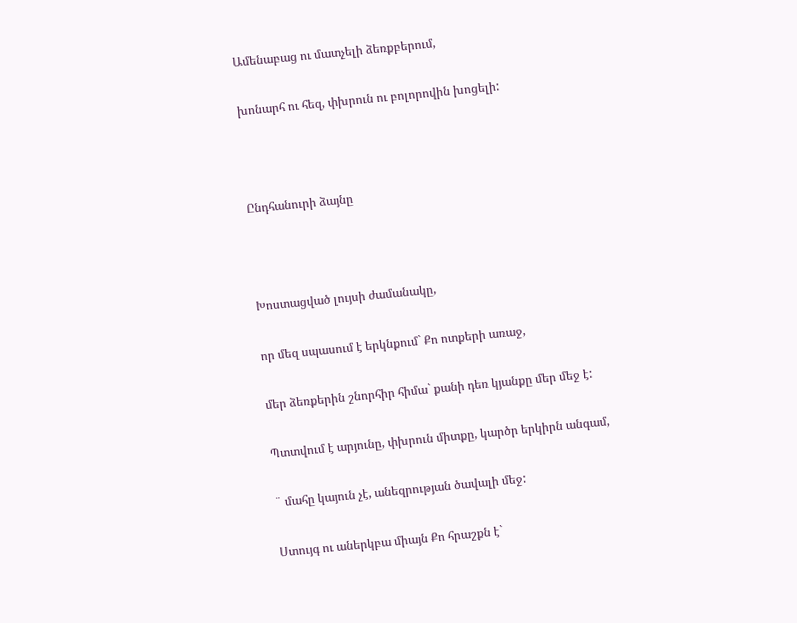Ամենաբաց ու մատչելի ձեռքբերում,

խոնարհ ու հեզ, փխրուն ու բոլորովին խոցելի:



Ընդհանուրի ձայնը



Խոստացված լույսի ժամանակը,

որ մեզ սպասում է երկնքում` Քո ոտքերի առաջ,

մեր ձեռքերին շնորհիր հիմա` քանի դեռ կյանքը մեր մեջ է:

Պտտվում է արյունը, փխրուն միտքը, կարծր երկիրն անգամ,

¨ մահը կայուն չէ, անեզրության ծավալի մեջ:

Ստույգ ու աներկբա միայն Քո հրաշքն է`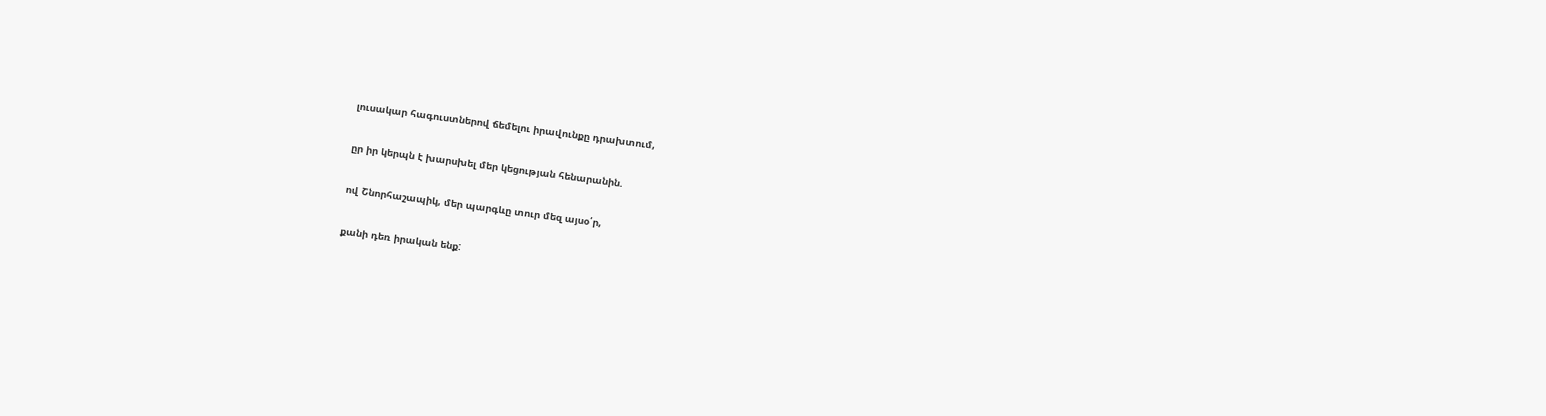լուսակար հագուստներով ճեմելու իրավունքը դրախտում,

ըր իր կերպն է խարսխել մեր կեցության հենարանին.

ով Շնորհաշապիկ, մեր պարգևը տուր մեզ այսօ՛ր,

քանի դեռ իրական ենք: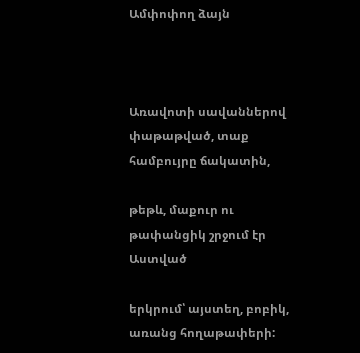Ամփոփող ձայն



Առավոտի սավաններով փաթաթված, տաք համբույրը ճակատին,

թեթև, մաքուր ու թափանցիկ շրջում էր Աստված

երկրում՝ այստեղ, բոբիկ, առանց հողաթափերի: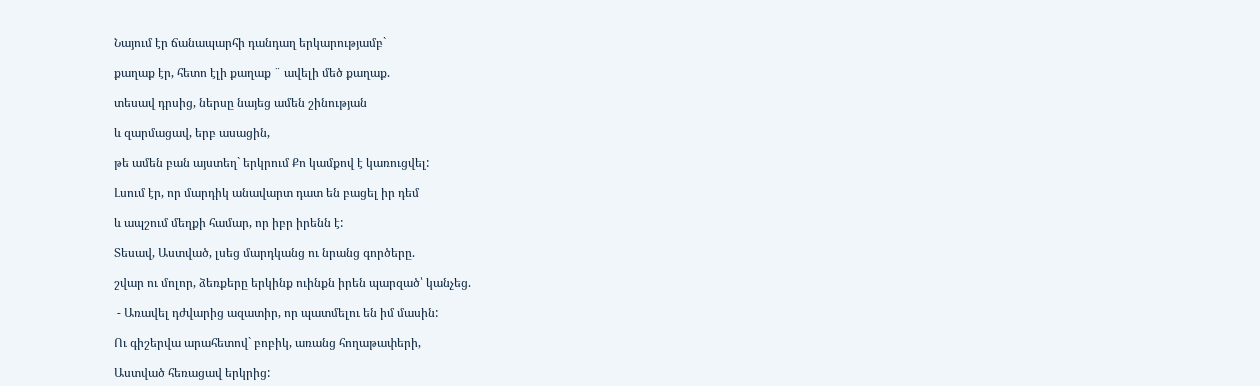Նայում էր ճանապարհի դանդաղ երկարությամբ`

քաղաք էր, հետո էլի քաղաք ¨ ավելի մեծ քաղաք.

տեսավ դրսից, ներսը նայեց ամեն շինության

և զարմացավ, երբ ասացին,

թե ամեն բան այստեղ` երկրում Քո կամքով է կառուցվել:

Լսում էր, որ մարդիկ անավարտ դատ են բացել իր դեմ

և ապշում մեղքի համար, որ իբր իրենն է:

Տեսավ, Աստված, լսեց մարդկանց ու նրանց գործերը.

շվար ու մոլոր, ձեռքերը երկինք ուինքն իրեն պարզած՝ կանչեց.

 - Առավել դժվարից ազատիր, որ պատմելու են իմ մասին:

Ու գիշերվա արահետով` բոբիկ, առանց հողաթափերի,

Աստված հեռացավ երկրից: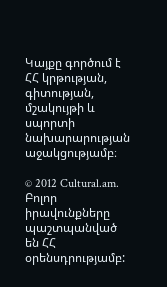Կայքը գործում է ՀՀ կրթության, գիտության, մշակույթի և սպորտի նախարարության աջակցությամբ։

© 2012 Cultural.am. Բոլոր իրավունքները պաշտպանված են ՀՀ օրենսդրությամբ: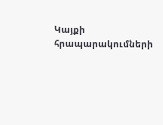Կայքի հրապարակումների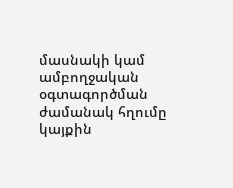մասնակի կամ ամբողջական օգտագործման ժամանակ հղումը կայքին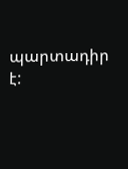պարտադիր է: